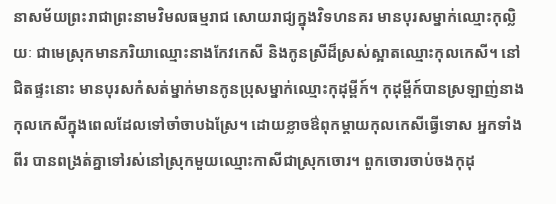នាសម័យព្រះរាជាព្រះនាមវិមលធម្មរាជ សោយរាជ្យក្នុងវិទហនគរ មានបុរសម្នាក់ឈ្មោះកុល្លិយៈ ជាមេស្រុកមានភរិយាឈ្មោះនាងកែវកេសី និងកូនស្រីដ៏ស្រស់ស្អាតឈ្មោះកុលកេសី។ នៅជិតផ្ទះនោះ មានបុរសកំសត់ម្នាក់មានកូនប្រុសម្នាក់ឈ្មោះកុដុម្ពីក៍។ កុដុម្ពីក៍បានស្រឡាញ់នាង កុលកេសីក្នុងពេលដែលទៅចាំចាបឯស្រែ។ ដោយខ្លាចឳពុកម្តាយកុលកេសីធ្វើទោស អ្នកទាំងពីរ បានពង្រត់គ្នាទៅរស់នៅស្រុកមួយឈ្មោះកាសីជាស្រុកចោរ។ ពួកចោរចាប់ចងកុដុ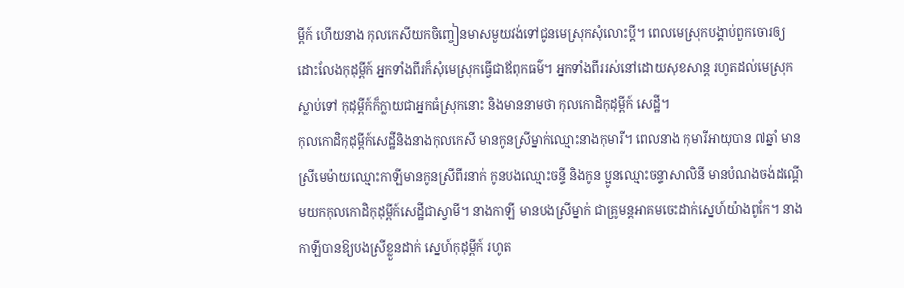ម្ពីក៍ ហើយនាង កុលកេសីយកចិញ្ចៀនមាសមួយវង់ទៅជូនមេស្រុកសុំលោះប្តី។ ពេលមេស្រុកបង្គាប់ពួកចោរឲ្យ ដោះលែងកុដុម្ពីក៍ អ្នកទាំងពីរក៏សុំមេស្រុកធ្វើជាឪពុកធម៌។ អ្នកទាំងពីររស់នៅដោយសុខសាន្ត រហូតដល់មេស្រុកស្លាប់ទៅ កុដុម្ពីក៍ក៏ក្លាយជាអ្នកធំស្រុកនោះ និងមាននាមថា កុលកោដិកុដុម្ពីក៍ សេដ្ឋី។
កុលកោដិកុដុម្ពីក៍សេដ្ឋីនិងនាងកុលកេសី មានកូនស្រីម្នាក់ឈ្មោះនាងកុមារី។ ពេលនាង កុមារីអាយុបាន ៧ឆ្នាំ មានស្រីមេម៉ាយឈ្មោះកាឡីមានកូនស្រីពីរនាក់ កូនបងឈ្មោះចន្ទី និងកូន ប្អូនឈ្មោះចន្ទាសាលិនី មានបំណងចង់ដណ្តើមយកកុលកោដិកុដុម្ពីក៍សេដ្ឋីជាស្វាមី។ នាងកាឡី មានបងស្រីម្នាក់ ជាគ្រូមន្តអាគមចេះដាក់ស្នេហ៍យ៉ាងពូកែ។ នាងកាឡីបានឱ្យបងស្រីខ្លួនដាក់ ស្នេហ៍កុដុម្ពីក៍ រហូត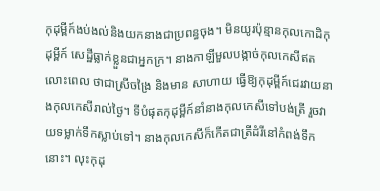កុដុម្ពីក៍ងប់ងល់និងយកនាងជាប្រពន្ធចុង។ មិនយូរប៉ុន្មានកុលកោដិកុដុម្ពីក៍ សេដ្ឋីធ្លាក់ខ្លួនជាអ្នកក្រ។ នាងកាឡីមួលបង្កាច់កុលកេសីឥតលោះពេល ថាជាស្រីចង្រៃ និងមាន សាហាយ ធ្វើឱ្យកុដុម្ពីក៍ជេរវាយនាងកុលកេសីរាល់ថ្ងៃ។ ទីបំផុតកុដុម្ពីក៍នាំនាងកុលកេសីទៅបង់ត្រី រួចវាយទម្លាក់ទឹកស្លាប់ទៅ។ នាងកុលកេសីក៏កើតជាត្រីដំរីនៅកំពង់ទឹកនោះ។ លុះកុដុ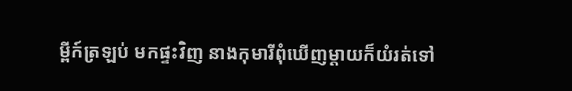ម្ពីក៍ត្រឡប់ មកផ្ទះវិញ នាងកុមារីពុំឃើញម្តាយក៏យំរត់ទៅ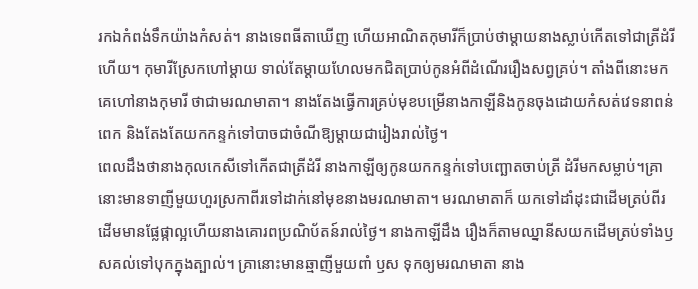រកឯកំពង់ទឹកយ៉ាងកំសត់។ នាងទេពធីតាឃើញ ហើយអាណិតកុមារីក៏ប្រាប់ថាម្តាយនាងស្លាប់កើតទៅជាត្រីដំរីហើយ។ កុមារីស្រែកហៅម្តាយ ទាល់តែម្តាយហែលមកជិតប្រាប់កូនអំពីដំណើររឿងសព្វគ្រប់។ តាំងពីនោះមកគេហៅនាងកុមារី ថាជាមរណមាតា។ នាងតែងធ្វើការគ្រប់មុខបម្រើនាងកាឡីនិងកូនចុងដោយកំសត់វេទនាពន់ពេក និងតែងតែយកកន្ទក់ទៅបាចជាចំណីឱ្យម្តាយជារៀងរាល់ថ្ងៃ។
ពេលដឹងថានាងកុលកេសីទៅកើតជាត្រីដំរី នាងកាឡីឲ្យកូនយកកន្ទក់ទៅបញ្ឆោតចាប់ត្រី ដំរីមកសម្លាប់។គ្រានោះមានទាញីមួយហួរស្រកាពីរទៅដាក់នៅមុខនាងមរណមាតា។ មរណមាតាក៏ យកទៅដាំដុះជាដើមត្រប់ពីរដើមមានផ្លែផ្កាល្អហើយនាងគោរពប្រណិប័តន៍រាល់ថ្ងៃ។ នាងកាឡីដឹង រឿងក៏តាមឈ្នានីសយកដើមត្រប់ទាំងឫសគល់ទៅបុកក្នុងត្បាល់។ គ្រានោះមានឆ្មាញីមួយពាំ ឫស ទុកឲ្យមរណមាតា នាង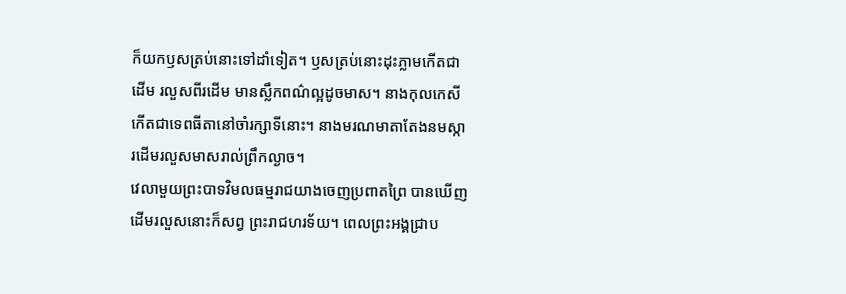ក៏យកឫសត្រប់នោះទៅដាំទៀត។ ឫសត្រប់នោះដុះភ្លាមកើតជាដើម រលួសពីរដើម មានស្លឹកពណ៌ល្អដូចមាស។ នាងកុលកេសីកើតជាទេពធីតានៅចាំរក្សាទីនោះ។ នាងមរណមាតាតែងនមស្ការដើមរលួសមាសរាល់ព្រឹកល្ងាច។
វេលាមួយព្រះបាទវិមលធម្មរាជយាងចេញប្រពាតព្រៃ បានឃើញដើមរលួសនោះក៏សព្វ ព្រះរាជហរទ័យ។ ពេលព្រះអង្គជ្រាប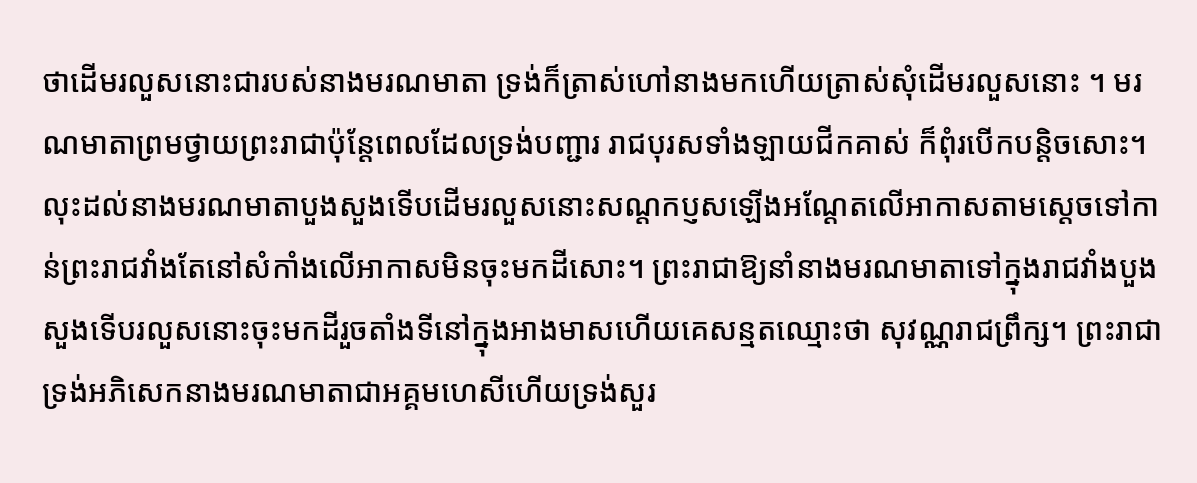ថាដើមរលួសនោះជារបស់នាងមរណមាតា ទ្រង់ក៏ត្រាស់ហៅនាងមកហើយត្រាស់សុំដើមរលួសនោះ ។ មរណមាតាព្រមថ្វាយព្រះរាជាប៉ុន្តែពេលដែលទ្រង់បញ្ជារ រាជបុរសទាំងឡាយជីកគាស់ ក៏ពុំរបើកបន្តិចសោះ។ លុះដល់នាងមរណមាតាបួងសួងទើបដើមរលួសនោះសណ្តកប្ញសឡើងអណ្តែតលើអាកាសតាមស្តេចទៅកាន់ព្រះរាជវាំងតែនៅសំកាំងលើអាកាសមិនចុះមកដីសោះ។ ព្រះរាជាឱ្យនាំនាងមរណមាតាទៅក្នុងរាជវាំងបួងសួងទើបរលួសនោះចុះមកដីរួចតាំងទីនៅក្នុងអាងមាសហើយគេសន្មតឈ្មោះថា សុវណ្ណរាជព្រឹក្ស។ ព្រះរាជាទ្រង់អភិសេកនាងមរណមាតាជាអគ្គមហេសីហើយទ្រង់សួរ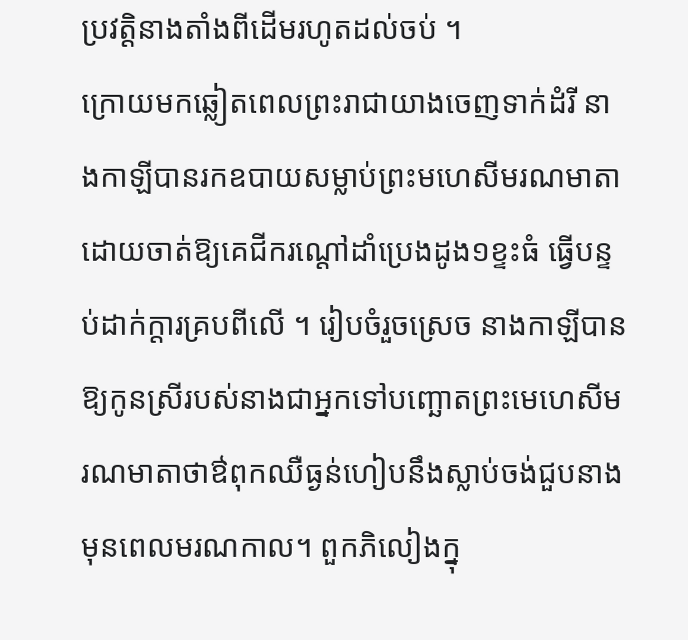ប្រវត្តិនាងតាំងពីដើមរហូតដល់ចប់ ។
ក្រោយមកឆ្លៀតពេលព្រះរាជាយាងចេញទាក់ដំរី នាងកាឡីបានរកឧបាយសម្លាប់ព្រះមហេសីមរណមាតា ដោយចាត់ឱ្យគេជីករណ្តៅដាំប្រេងដូង១ខ្ទះធំ ធ្វើបន្ទប់ដាក់ក្តារគ្របពីលើ ។ រៀបចំរួចស្រេច នាងកាឡីបានឱ្យកូនស្រីរបស់នាងជាអ្នកទៅបញ្ឆោតព្រះមេហេសីមរណមាតាថាឳពុកឈឺធ្ងន់ហៀបនឹងស្លាប់ចង់ជួបនាងមុនពេលមរណកាល។ ពួកភិលៀងក្នុ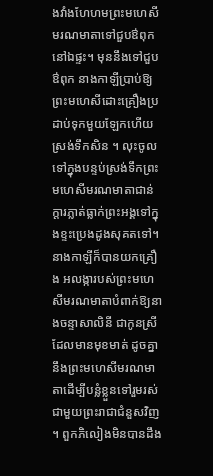ងវាំងហែហមព្រះមហេសីមរណមាតាទៅជួបឳពុកនៅឯផ្ទះ។ មុននឹងទៅជួបឳពុក នាងកាឡីប្រាប់ឱ្យព្រះមហេសីដោះគ្រឿងប្រដាប់ទុកមួយឡែកហើយស្រង់ទឹកសិន ។ លុះចូលទៅក្នុងបន្ទប់ស្រង់ទឹកព្រះមហេសីមរណមាតាជាន់ក្តារភ្លាត់ធ្លាក់ព្រះអង្គទៅក្នុងខ្ទះប្រេងដូងសុគតទៅ។ នាងកាឡីក៏បានយកគ្រឿង អលង្ការបស់ព្រះមហេសីមរណមាតាបំពាក់ឱ្យនាងចន្ទាសាលិនី ជាកូនស្រីដែលមានមុខមាត់ ដូចគ្នានឹងព្រះមហេសីមរណមាតាដើម្បីបន្លំខ្លួនទៅរួមរស់ជាមួយព្រះរាជាជំនួសវិញ ។ ពួកភិលៀងមិនបានដឹង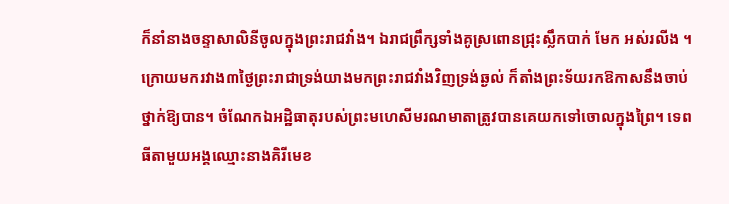ក៏នាំនាងចន្ទាសាលិនីចូលក្នុងព្រះរាជវាំង។ ឯរាជព្រឹក្សទាំងគូស្រពោនជ្រុះស្លឹកបាក់ មែក អស់រលីង ។
ក្រោយមករវាង៣ថ្ងៃព្រះរាជាទ្រង់យាងមកព្រះរាជវាំងវិញទ្រង់ឆ្ងល់ ក៏តាំងព្រះទ័យរកឱកាសនឹងចាប់ថ្នាក់ឱ្យបាន។ ចំណែកឯអដ្ឋិធាតុរបស់ព្រះមហេសីមរណមាតាត្រូវបានគេយកទៅចោលក្នុងព្រៃ។ ទេពធីតាមួយអង្គឈ្មោះនាងគិរីមេខ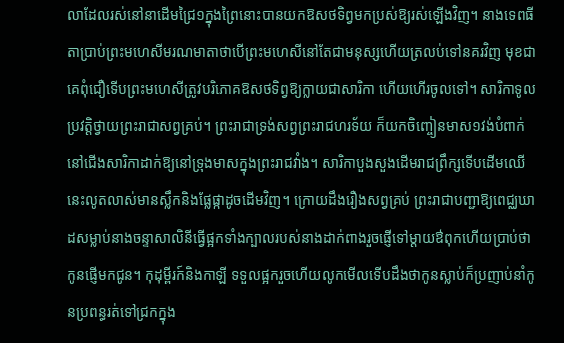លាដែលរស់នៅនាដើមជ្រៃ១ក្នុងព្រៃនោះបានយកឱសថទិព្វមកប្រស់ឱ្យរស់ឡើងវិញ។ នាងទេពធីតាប្រាប់ព្រះមហេសីមរណមាតាថាបើព្រះមហេសីនៅតែជាមនុស្សហើយត្រលប់ទៅនគរវិញ មុខជាគេពុំជឿទើបព្រះមហេសីត្រូវបរិភោគឱសថទិព្វឱ្យក្លាយជាសារិកា ហើយហើរចូលទៅ។ សារិកាទូលប្រវត្តិថ្វាយព្រះរាជាសព្វគ្រប់។ ព្រះរាជាទ្រង់សព្វព្រះរាជហរទ័យ ក៏យកចិញ្ចៀនមាស១វង់បំពាក់នៅជើងសារិកាដាក់ឱ្យនៅទ្រុងមាសក្នុងព្រះរាជវាំង។ សារិកាបួងសួងដើមរាជព្រឹក្សទើបដើមឈើនេះលូតលាស់មានស្លឹកនិងផ្លែផ្កាដូចដើមវិញ។ ក្រោយដឹងរឿងសព្វគ្រប់ ព្រះរាជាបញ្ជាឱ្យពេជ្ឈឃាដសម្លាប់នាងចន្ទាសាលិនីធ្វើផ្អកទាំងក្បាលរបស់នាងដាក់ពាងរួចផ្ញើទៅម្តាយឳពុកហើយប្រាប់ថាកូនផ្ញើមកជូន។ កុដុម្ពីរក៍និងកាឡី ទទួលផ្អករួចហើយលូកមើលទើបដឹងថាកូនស្លាប់ក៏ប្រញាប់នាំកូនប្រពន្ធរត់ទៅជ្រកក្នុង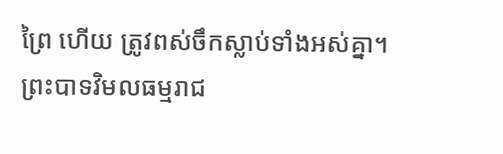ព្រៃ ហើយ ត្រូវពស់ចឹកស្លាប់ទាំងអស់គ្នា។
ព្រះបាទវិមលធម្មរាជ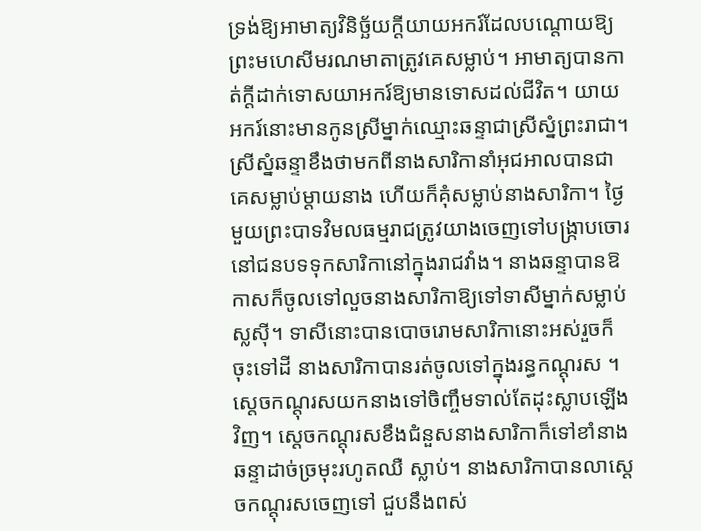ទ្រង់ឱ្យអាមាត្យវិនិច្ឆ័យក្តីយាយអករ៍ដែលបណ្តោយឱ្យព្រះមហេសីមរណមាតាត្រូវគេសម្លាប់។ អាមាត្យបានកាត់ក្តីដាក់ទោសយាអករ៍ឱ្យមានទោសដល់ជីវិត។ យាយអករ៍នោះមានកូនស្រីម្នាក់ឈ្មោះឆន្ទាជាស្រីស្នំព្រះរាជា។ ស្រីស្នំឆន្ទាខឹងថាមកពីនាងសារិកានាំអុជអាលបានជាគេសម្លាប់ម្តាយនាង ហើយក៏គុំសម្លាប់នាងសារិកា។ ថ្ងៃមួយព្រះបាទវិមលធម្មរាជត្រូវយាងចេញទៅបង្ក្រាបចោរនៅជនបទទុកសារិកានៅក្នុងរាជវាំង។ នាងឆន្ទាបានឱកាសក៏ចូលទៅលួចនាងសារិកាឱ្យទៅទាសីម្នាក់សម្លាប់ស្លស៊ី។ ទាសីនោះបានបោចរោមសារិកានោះអស់រួចក៏ចុះទៅដី នាងសារិកាបានរត់ចូលទៅក្នុងរន្ធកណ្តុរស ។ ស្តេចកណ្តុរសយកនាងទៅចិញ្ចឹមទាល់តែដុះស្លាបឡើងវិញ។ ស្តេចកណ្តុរសខឹងជំនួសនាងសារិកាក៏ទៅខាំនាងឆន្ទាដាច់ច្រមុះរហូតឈឺ ស្លាប់។ នាងសារិកាបានលាស្តេចកណ្តុរសចេញទៅ ជួបនឹងពស់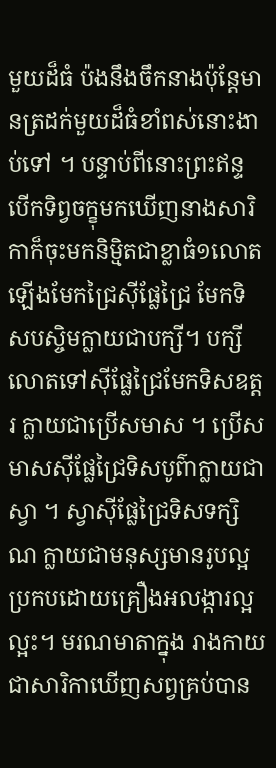មួយដ៏ធំ ប៉ងនឹងចឹកនាងប៉ុន្តែមានត្រដក់មួយដ៏ធំខាំពស់នោះងាប់ទៅ ។ បន្ទាប់ពីនោះព្រះឥន្ទបើកទិព្វចក្ខុមកឃើញនាងសារិកាក៏ចុះមកនិម្មិតជាខ្លាធំ១លោតឡើងមែកជ្រៃស៊ីផ្លែជ្រៃ មែកទិសបស្ចិមក្លាយជាបក្សី។ បក្សីលោតទៅស៊ីផ្លែជ្រៃមែកទិសឧត្តរ ក្លាយជាប្រើសមាស ។ ប្រើសមាសស៊ីផ្លែជ្រៃទិសបូព៌ាក្លាយជាស្វា ។ ស្វាស៊ីផ្លែជ្រៃទិសទក្សិណ ក្លាយជាមនុស្សមានរូបល្អប្រកបដោយគ្រឿងអលង្ការល្អល្អះ។ មរណមាតាក្នុង រាងកាយជាសារិកាឃើញសព្វគ្រប់បាន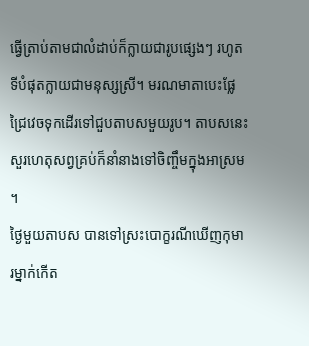ធ្វើត្រាប់តាមជាលំដាប់ក៏ក្លាយជារូបផ្សេងៗ រហូតទីបំផុតក្លាយជាមនុស្សស្រី។ មរណមាតាបេះផ្លែជ្រៃវេចទុកដើរទៅជួបតាបសមួយរូប។ តាបសនេះសួរហេតុសព្វគ្រប់ក៏នាំនាងទៅចិញ្ចឹមក្នុងអាស្រម ។
ថ្ងៃមួយតាបស បានទៅស្រះបោក្ខរណីឃើញកុមារម្នាក់កើត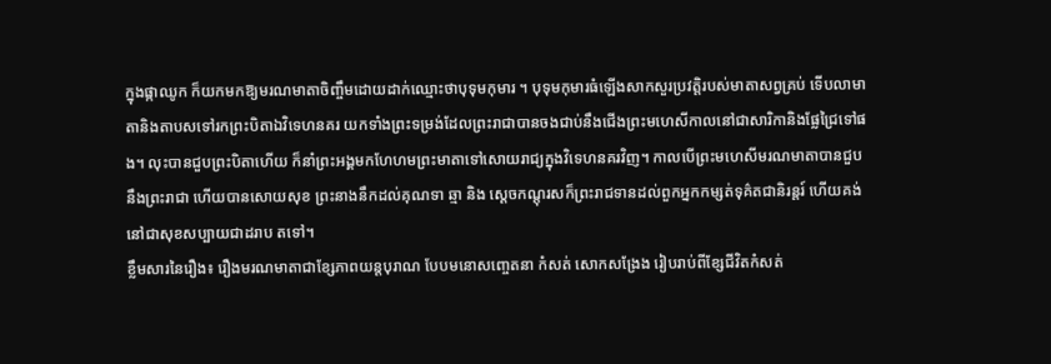ក្នុងផ្កាឈូក ក៏យកមកឱ្យមរណមាតាចិញ្ចឹមដោយដាក់ឈ្មោះថាបុទុមកុមារ ។ បុទុមកុមារធំឡើងសាកសួរប្រវត្តិរបស់មាតាសព្វគ្រប់ ទើបលាមាតានិងតាបសទៅរកព្រះបិតាឯវិទេហនគរ យកទាំងព្រះទម្រង់ដែលព្រះរាជាបានចងជាប់នឹងជើងព្រះមហេសីកាលនៅជាសារិកានិងផ្លែជ្រៃទៅផង។ លុះបានជួបព្រះបិតាហើយ ក៏នាំព្រះអង្គមកហែហមព្រះមាតាទៅសោយរាជ្យក្នុងវិទេហនគរវិញ។ កាលបើព្រះមហេសីមរណមាតាបានជួបនឹងព្រះរាជា ហើយបានសោយសុខ ព្រះនាងនឹកដល់គុណទា ឆ្មា និង ស្តេចកណ្តុរសក៏ព្រះរាជទានដល់ពួកអ្នកកម្សត់ទុគ៌តជានិរន្តរ៍ ហើយគង់នៅជាសុខសប្បាយជាដរាប តទៅ។
ខ្លឹមសារនៃរឿង៖ រឿងមរណមាតាជាខ្សែភាពយន្តបុរាណ បែបមនោសញ្ចេតនា កំសត់ សោកសង្រែង រៀបរាប់ពីខ្សែជីវិតកំសត់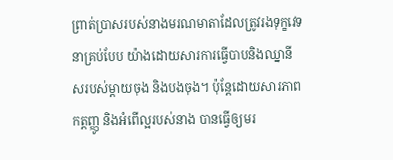ព្រាត់ប្រាសរបស់នាងមរណមាតាដែលត្រូវរងទុក្ខវេទនាគ្រប់បែប យ៉ាងដោយសារការធ្វើបាបនិងឈ្នានីសរបស់ម្តាយចុង និងបងចុង។ ប៉ុន្តែដោយសារភាពកត្តញ្ញូ និងអំពើល្អរបស់នាង បានធ្វើឲ្យមរ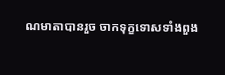ណមាតាបានរួច ចាកទុក្ខទោសទាំងពួង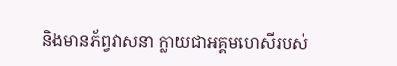និងមានភ័ព្វវាសនា ក្លាយជាអគ្គមហេសីរបស់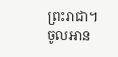ព្រះរាជា។
ចូលអាន